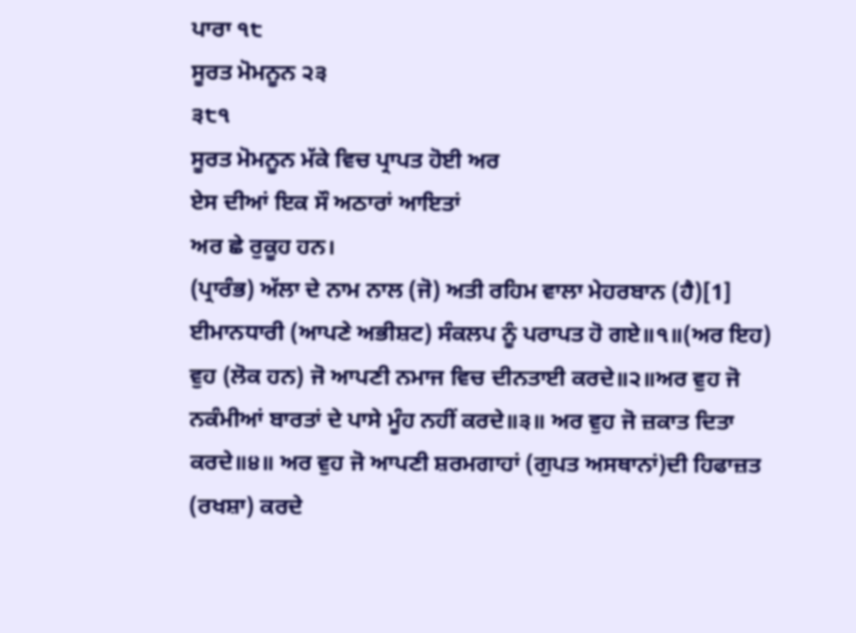ਪਾਰਾ ੧੮
ਸੂਰਤ ਮੋਮਨੂਨ ੨੩
੩੮੧
ਸੂਰਤ ਮੋਮਨੂਨ ਮੱਕੇ ਵਿਚ ਪ੍ਰਾਪਤ ਹੋਈ ਅਰ
ਏਸ ਦੀਆਂ ਇਕ ਸੌ ਅਠਾਰਾਂ ਆਇਤਾਂ
ਅਰ ਛੇ ਰੁਕੂਹ ਹਨ।
(ਪ੍ਰਾਰੰਭ) ਅੱਲਾ ਦੇ ਨਾਮ ਨਾਲ (ਜੋ) ਅਤੀ ਰਹਿਮ ਵਾਲਾ ਮੇਹਰਬਾਨ (ਹੈ)[1] ਈਮਾਨਧਾਰੀ (ਆਪਣੇ ਅਭੀਸ਼ਟ) ਸੰਕਲਪ ਨੂੰ ਪਰਾਪਤ ਹੋ ਗਏ॥੧॥(ਅਰ ਇਹ) ਵੁਹ (ਲੋਕ ਹਨ) ਜੋ ਆਪਣੀ ਨਮਾਜ ਵਿਚ ਦੀਨਤਾਈ ਕਰਦੇ॥੨॥ਅਰ ਵੁਹ ਜੋ ਨਕੰਮੀਆਂ ਬਾਰਤਾਂ ਦੇ ਪਾਸੇ ਮੂੰਹ ਨਹੀਂ ਕਰਦੇ॥੩॥ ਅਰ ਵੁਹ ਜੋ ਜ਼ਕਾਤ ਦਿਤਾ ਕਰਦੇ॥੪॥ ਅਰ ਵੁਹ ਜੋ ਆਪਣੀ ਸ਼ਰਮਗਾਹਾਂ (ਗੁਪਤ ਅਸਥਾਨਾਂ)ਦੀ ਹਿਫਾਜ਼ਤ (ਰਖਸ਼ਾ) ਕਰਦੇ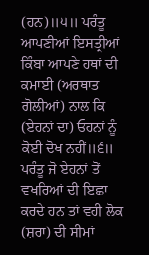(ਹਨ)॥੫॥ ਪਰੰਤੂ ਆਪਣੀਆਂ ਇਸਤ੍ਰੀਆਂ ਕਿੰਬਾ ਆਪਣੇ ਹਥਾਂ ਦੀ ਕਮਾਈ (ਅਰਥਾਤ ਗੋਲੀਆਂ) ਨਾਲ ਕਿ (ਏਹਨਾਂ ਦਾ) ਓਹਨਾਂ ਨੂੰ ਕੋਈ ਦੋਖ ਨਹੀਂ॥੬॥ ਪਰੰਤੂ ਜੋ ਏਹਨਾਂ ਤੋਂ ਵਖਰਿਆਂ ਦੀ ਇਛਾ ਕਰਦੇ ਹਨ ਤਾਂ ਵਹੀ ਲੋਕ (ਸ਼ਰਾ) ਦੀ ਸੀਮਾਂ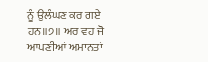ਨੂੰ ਉਲੰਘਣ ਕਰ ਗਏ ਹਨ॥੭॥ ਅਰ ਵਹ ਜੋ ਆਪਣੀਆਂ ਅਮਾਨਤਾਂ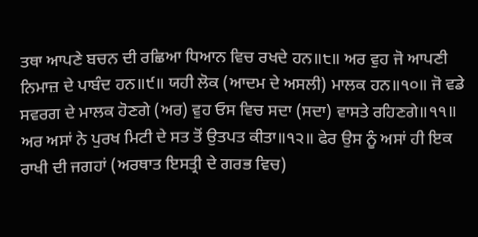ਤਥਾ ਆਪਣੇ ਬਚਨ ਦੀ ਰਛਿਆ ਧਿਆਨ ਵਿਚ ਰਖਦੇ ਹਨ॥੮॥ ਅਰ ਵੁਹ ਜੋ ਆਪਣੀ ਨਿਮਾਜ਼ ਦੇ ਪਾਬੰਦ ਹਨ॥੯॥ ਯਹੀ ਲੋਕ (ਆਦਮ ਦੇ ਅਸਲੀ) ਮਾਲਕ ਹਨ॥੧੦॥ ਜੋ ਵਡੇ ਸਵਰਗ ਦੇ ਮਾਲਕ ਹੋਣਗੇ (ਅਰ) ਵੁਹ ਓਸ ਵਿਚ ਸਦਾ (ਸਦਾ) ਵਾਸਤੇ ਰਹਿਣਗੇ॥੧੧॥ ਅਰ ਅਸਾਂ ਨੇ ਪੁਰਖ ਮਿਟੀ ਦੇ ਸਤ ਤੋਂ ਉਤਪਤ ਕੀਤਾ॥੧੨॥ ਫੇਰ ਉਸ ਨੂੰ ਅਸਾਂ ਹੀ ਇਕ ਰਾਖੀ ਦੀ ਜਗਹਾਂ (ਅਰਥਾਤ ਇਸਤ੍ਰੀ ਦੇ ਗਰਭ ਵਿਚ)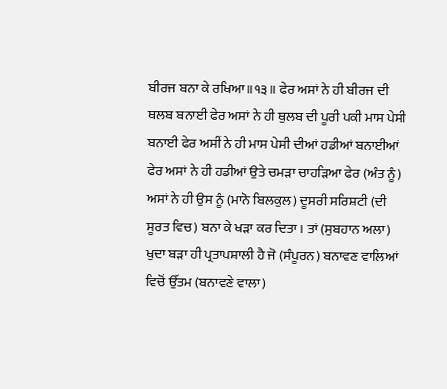ਬੀਰਜ ਬਨਾ ਕੇ ਰਖਿਆ॥੧੩॥ ਫੇਰ ਅਸਾਂ ਨੇ ਹੀ ਬੀਰਜ ਦੀ ਥਲਬ ਬਨਾਈ ਫੇਰ ਅਸਾਂ ਨੇ ਹੀ ਥੁਲਬ ਦੀ ਪੂਰੀ ਪਕੀ ਮਾਸ ਪੇਸੀ ਬਨਾਈ ਫੇਰ ਅਸੀਂ ਨੇ ਹੀ ਮਾਸ ਪੇਸੀ ਦੀਆਂ ਹਡੀਆਂ ਬਨਾਈਆਂ ਫੇਰ ਅਸਾਂ ਨੇ ਹੀ ਹਡੀਆਂ ਉਤੇ ਚਮੜਾ ਚਾਹੜਿਆ ਫੇਰ (ਅੰਤ ਨੂੰ) ਅਸਾਂ ਨੇ ਹੀ ਉਸ ਨੂੰ (ਮਾਨੋ ਬਿਲਕੁਲ) ਦੂਸਰੀ ਸਰਿਸ਼ਟੀ (ਦੀ ਸੂਰਤ ਵਿਚ) ਬਨਾ ਕੇ ਖੜਾ ਕਰ ਦਿਤਾ। ਤਾਂ (ਸੁਬਹਾਨ ਅਲਾ) ਖੁਦਾ ਬੜਾ ਹੀ ਪ੍ਰਤਾਪਸ਼ਾਲੀ ਹੈ ਜੋ (ਸੰਪੂਰਨ) ਬਨਾਵਣ ਵਾਲਿਆਂ ਵਿਚੋਂ ਉੱਤਮ (ਬਨਾਵਣੇ ਵਾਲਾ)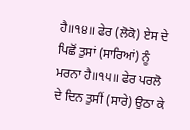ਹੈ॥੧੪॥ ਫੇਰ (ਲੋਕੋ) ਏਸ ਦੇ ਪਿਛੋਂ ਤੁਸਾਂ (ਸਾਰਿਆਂ) ਨੂੰ ਮਰਨਾ ਹੈ॥੧੫॥ ਫੇਰ ਪਰਲੋ ਦੇ ਦਿਨ ਤੁਸੀਂ (ਸਾਰੇ) ਉਠਾ ਕੇ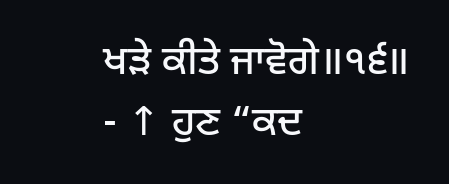ਖੜੇ ਕੀਤੇ ਜਾਵੋਗੇ॥੧੬॥
- ↑ ਹੁਣ “ਕਦ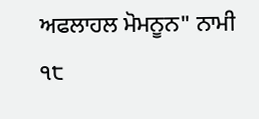ਅਫਲਾਹਲ ਮੋਮਨੂਨ" ਨਾਮੀ ੧੮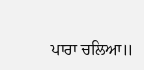ਪਾਰਾ ਚਲਿਆ॥